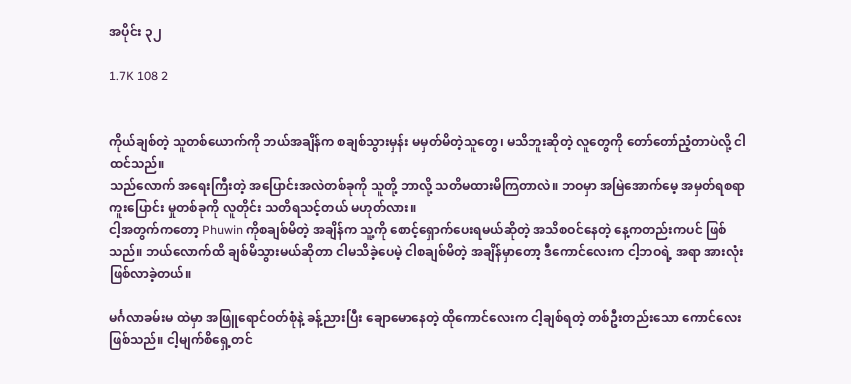အပိုင်း ၃၂

1.7K 108 2


ကိုယ်ချစ်တဲ့ သူတစ်ယောက်ကို ဘယ်အချိန်က စချစ်သွားမှန်း မမှတ်မိတဲ့သူတွေ၊ မသိဘူးဆိုတဲ့ လူတွေကို တော်တော်ညံ့တာပဲလို့ ငါထင်သည်။
သည်လောက် အရေးကြီးတဲ့ အပြောင်းအလဲတစ်ခုကို သူတို့ ဘာလို့ သတိမထားမိကြတာလဲ။ ဘဝမှာ အမြဲအောက်မေ့ အမှတ်ရစရာ ကူးပြောင်း မှုတစ်ခုကို လူတိုင်း သတိရသင့်တယ် မဟုတ်လား။
ငါ့အတွက်ကတော့ Phuwin ကိုစချစ်မိတဲ့ အချိန်က သူ့ကို စောင့်ရှောက်ပေးရမယ်ဆိုတဲ့ အသိစဝင်နေတဲ့ နေ့ကတည်းကပင် ဖြစ်သည်။ ဘယ်လောက်ထိ ချစ်မိသွားမယ်ဆိုတာ ငါမသိခဲ့ပေမဲ့ ငါစချစ်မိတဲ့ အချိန်မှာတော့ ဒီကောင်လေးက ငါ့ဘဝရဲ့ အရာ အားလုံးဖြစ်လာခဲ့တယ်။

မင်္ဂလာခမ်းမ ထဲမှာ အဖြူရောင်ဝတ်စုံနဲ့ ခန့်ညားပြီး ချောမောနေတဲ့ ထိုကောင်လေးက ငါ့ချစ်ရတဲ့ တစ်ဦးတည်းသော ကောင်လေးဖြစ်သည်။ ငါ့မျက်စိရှေ့တင်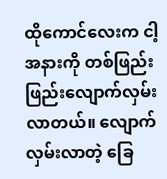ထိုကောင်လေးက ငါ့အနားကို တစ်ဖြည်းဖြည်းလျောက်လှမ်းလာတယ်။ လျောက်လှမ်းလာတဲ့ ခြေ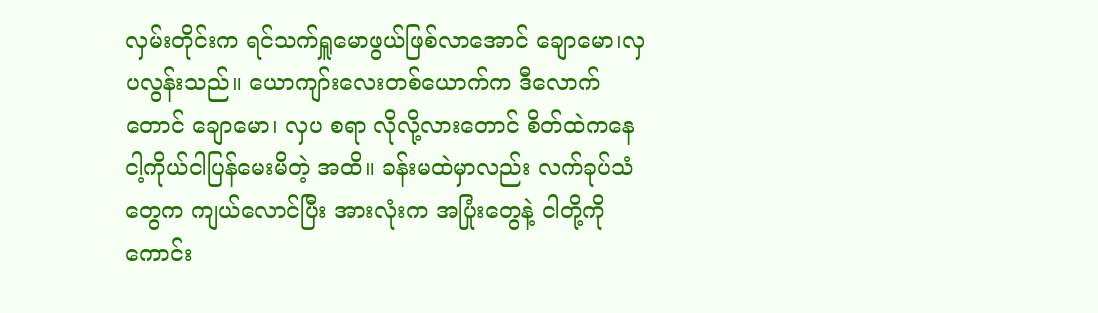လှမ်းတိုင်းက ရင်သက်ရှူမောဖွယ်ဖြစ်လာအောင် ချောမော၊လှပလွန်းသည်။ ယောကျာ်းလေးတစ်ယောက်က ဒီလောက်တောင် ချောမော၊ လှပ စရာ လိုလို့လားတောင် စိတ်ထဲကနေ ငါ့ကိုယ်ငါပြန်မေးမိတဲ့ အထိ။ ခန်းမထဲမှာလည်း လက်ခုပ်သံတွေက ကျယ်လောင်ပြီး အားလုံးက အပြုံးတွေနဲ့ ငါတို့ကို ကောင်း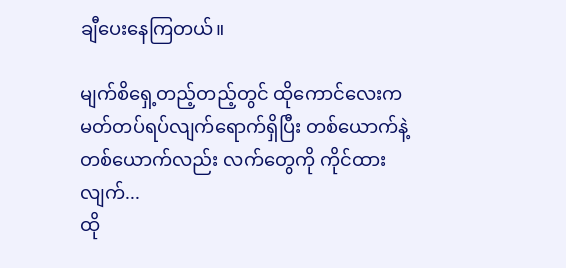ချီပေးနေကြတယ်။

မျက်စိရှေ့တည့်တည့်တွင် ထိုကောင်လေးက မတ်တပ်ရပ်လျက်ရောက်ရှိပြီး တစ်ယောက်နဲ့ တစ်ယောက်လည်း လက်တွေကို ကိုင်ထားလျက်...
ထို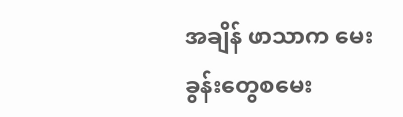အချိန် ဖာသာက မေးခွန်းတွေစမေး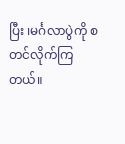ပြီး ၊မင်္ဂလာပွဲကို စတင်လိုက်ကြတယ်။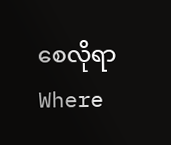စေလိုရာWhere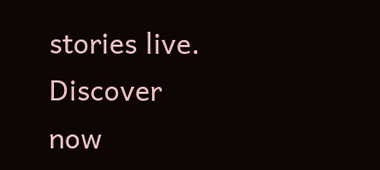stories live. Discover now